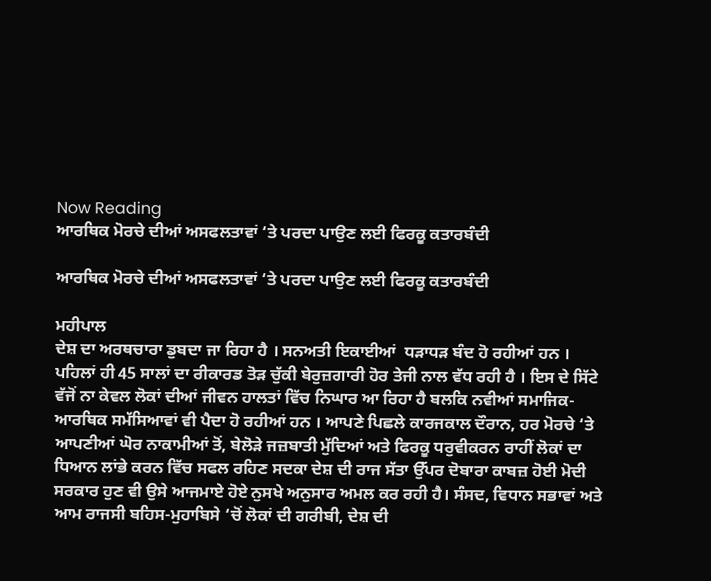Now Reading
ਆਰਥਿਕ ਮੋਰਚੇ ਦੀਆਂ ਅਸਫਲਤਾਵਾਂ ‘ਤੇ ਪਰਦਾ ਪਾਉਣ ਲਈ ਫਿਰਕੂ ਕਤਾਰਬੰਦੀ

ਆਰਥਿਕ ਮੋਰਚੇ ਦੀਆਂ ਅਸਫਲਤਾਵਾਂ ‘ਤੇ ਪਰਦਾ ਪਾਉਣ ਲਈ ਫਿਰਕੂ ਕਤਾਰਬੰਦੀ

ਮਹੀਪਾਲ
ਦੇਸ਼ ਦਾ ਅਰਥਚਾਰਾ ਡੁਬਦਾ ਜਾ ਰਿਹਾ ਹੈ । ਸਨਅਤੀ ਇਕਾਈਆਂ  ਧੜਾਧੜ ਬੰਦ ਹੋ ਰਹੀਆਂ ਹਨ । ਪਹਿਲਾਂ ਹੀ 45 ਸਾਲਾਂ ਦਾ ਰੀਕਾਰਡ ਤੋੜ ਚੁੱਕੀ ਬੇਰੁਜ਼ਗਾਰੀ ਹੋਰ ਤੇਜੀ ਨਾਲ ਵੱਧ ਰਹੀ ਹੈ । ਇਸ ਦੇ ਸਿੱਟੇ ਵੱਜੋਂ ਨਾ ਕੇਵਲ ਲੋਕਾਂ ਦੀਆਂ ਜੀਵਨ ਹਾਲਤਾਂ ਵਿੱਚ ਨਿਘਾਰ ਆ ਰਿਹਾ ਹੈ ਬਲਕਿ ਨਵੀਆਂ ਸਮਾਜਿਕ-ਆਰਥਿਕ ਸਮੱਸਿਆਵਾਂ ਵੀ ਪੈਦਾ ਹੋ ਰਹੀਆਂ ਹਨ । ਆਪਣੇ ਪਿਛਲੇ ਕਾਰਜਕਾਲ ਦੌਰਾਨ, ਹਰ ਮੋਰਚੇ ‘ਤੇ ਆਪਣੀਆਂ ਘੋਰ ਨਾਕਾਮੀਆਂ ਤੋਂ, ਬੇਲੋੜੇ ਜਜ਼ਬਾਤੀ ਮੁੱਦਿਆਂ ਅਤੇ ਫਿਰਕੂ ਧਰੁਵੀਕਰਨ ਰਾਹੀਂ ਲੋਕਾਂ ਦਾ ਧਿਆਨ ਲਾਂਭੇ ਕਰਨ ਵਿੱਚ ਸਫਲ ਰਹਿਣ ਸਦਕਾ ਦੇਸ਼ ਦੀ ਰਾਜ ਸੱਤਾ ਉੱਪਰ ਦੋਬਾਰਾ ਕਾਬਜ਼ ਹੋਈ ਮੋਦੀ ਸਰਕਾਰ ਹੁਣ ਵੀ ਉਸੇ ਆਜਮਾਏ ਹੋਏ ਨੁਸਖੇ ਅਨੁਸਾਰ ਅਮਲ ਕਰ ਰਹੀ ਹੈ। ਸੰਸਦ, ਵਿਧਾਨ ਸਭਾਵਾਂ ਅਤੇ ਆਮ ਰਾਜਸੀ ਬਹਿਸ-ਮੁਹਾਬਿਸੇ ‘ਚੋਂ ਲੋਕਾਂ ਦੀ ਗਰੀਬੀ, ਦੇਸ਼ ਦੀ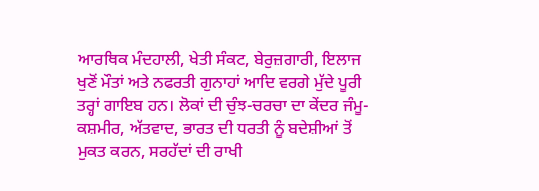ਆਰਥਿਕ ਮੰਦਹਾਲੀ, ਖੇਤੀ ਸੰਕਟ, ਬੇਰੁਜ਼ਗਾਰੀ, ਇਲਾਜ ਖੁਣੋਂ ਮੌਤਾਂ ਅਤੇ ਨਫਰਤੀ ਗੁਨਾਹਾਂ ਆਦਿ ਵਰਗੇ ਮੁੱਦੇ ਪੂਰੀ ਤਰ੍ਹਾਂ ਗਾਇਬ ਹਨ। ਲੋਕਾਂ ਦੀ ਚੁੰਝ-ਚਰਚਾ ਦਾ ਕੇਂਦਰ ਜੰਮੂ-ਕਸ਼ਮੀਰ, ਅੱਤਵਾਦ, ਭਾਰਤ ਦੀ ਧਰਤੀ ਨੂੰ ਬਦੇਸ਼ੀਆਂ ਤੋਂ ਮੁਕਤ ਕਰਨ, ਸਰਹੱਦਾਂ ਦੀ ਰਾਖੀ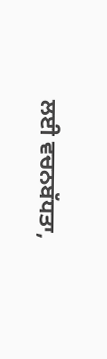ਲਈ ਵਚਨਬੱਧਤਾ,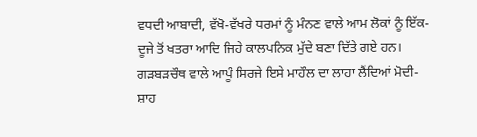ਵਧਦੀ ਆਬਾਦੀ, ਵੱਖੋ-ਵੱਖਰੇ ਧਰਮਾਂ ਨੂੰ ਮੰਨਣ ਵਾਲੇ ਆਮ ਲੋਕਾਂ ਨੂੰ ਇੱਕ-ਦੂਜੇ ਤੋਂ ਖਤਰਾ ਆਦਿ ਜਿਹੇ ਕਾਲਪਨਿਕ ਮੁੱਦੇ ਬਣਾ ਦਿੱਤੇ ਗਏ ਹਨ। ਗੜਬੜਚੌਥ ਵਾਲੇ ਆਪੂੰ ਸਿਰਜੇ ਇਸੇ ਮਾਹੌਲ ਦਾ ਲਾਹਾ ਲੈਂਦਿਆਂ ਮੋਦੀ-ਸ਼ਾਹ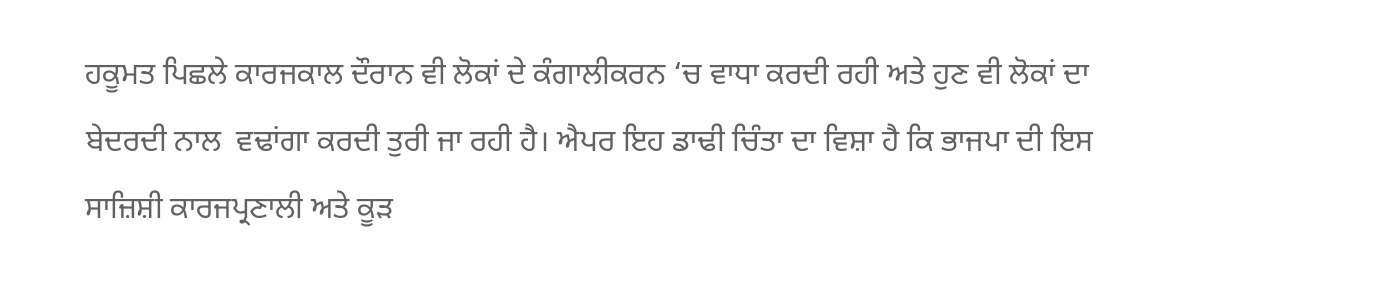ਹਕੂਮਤ ਪਿਛਲੇ ਕਾਰਜਕਾਲ ਦੌਰਾਨ ਵੀ ਲੋਕਾਂ ਦੇ ਕੰਗਾਲੀਕਰਨ ‘ਚ ਵਾਧਾ ਕਰਦੀ ਰਹੀ ਅਤੇ ਹੁਣ ਵੀ ਲੋਕਾਂ ਦਾ ਬੇਦਰਦੀ ਨਾਲ  ਵਢਾਂਗਾ ਕਰਦੀ ਤੁਰੀ ਜਾ ਰਹੀ ਹੈ। ਐਪਰ ਇਹ ਡਾਢੀ ਚਿੰਤਾ ਦਾ ਵਿਸ਼ਾ ਹੈ ਕਿ ਭਾਜਪਾ ਦੀ ਇਸ ਸਾਜ਼ਿਸ਼ੀ ਕਾਰਜਪ੍ਰਣਾਲੀ ਅਤੇ ਕੂੜ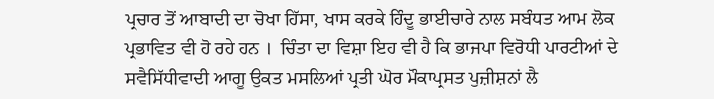ਪ੍ਰਚਾਰ ਤੋਂ ਆਬਾਦੀ ਦਾ ਚੋਖਾ ਹਿੱਸਾ, ਖਾਸ ਕਰਕੇ ਹਿੰਦੂ ਭਾਈਚਾਰੇ ਨਾਲ ਸਬੰਧਤ ਆਮ ਲੋਕ ਪ੍ਰਭਾਵਿਤ ਵੀ ਹੋ ਰਹੇ ਹਨ ।  ਚਿੰਤਾ ਦਾ ਵਿਸ਼ਾ ਇਹ ਵੀ ਹੈ ਕਿ ਭਾਜਪਾ ਵਿਰੋਧੀ ਪਾਰਟੀਆਂ ਦੇ ਸਵੈਸਿੱਧੀਵਾਦੀ ਆਗੂ ਉਕਤ ਮਸਲਿਆਂ ਪ੍ਰਤੀ ਘੋਰ ਮੌਕਾਪ੍ਰਸਤ ਪੁਜ਼ੀਸ਼ਨਾਂ ਲੈ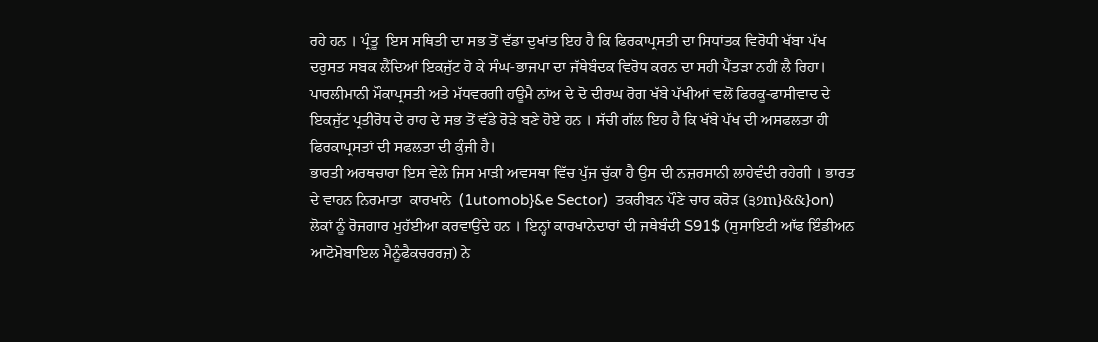ਰਹੇ ਹਨ । ਪ੍ਰੰਤੂ  ਇਸ ਸਥਿਤੀ ਦਾ ਸਭ ਤੋਂ ਵੱਡਾ ਦੁਖਾਂਤ ਇਹ ਹੈ ਕਿ ਫਿਰਕਾਪ੍ਰਸਤੀ ਦਾ ਸਿਧਾਂਤਕ ਵਿਰੋਧੀ ਖੱਬਾ ਪੱਖ ਦਰੁਸਤ ਸਬਕ ਲੈਂਦਿਆਂ ਇਕਜੁੱਟ ਹੋ ਕੇ ਸੰਘ-ਭਾਜਪਾ ਦਾ ਜੱਥੇਬੰਦਕ ਵਿਰੋਧ ਕਰਨ ਦਾ ਸਹੀ ਪੈਂਤੜਾ ਨਹੀਂ ਲੈ ਰਿਹਾ। ਪਾਰਲੀਮਾਨੀ ਮੌਕਾਪ੍ਰਸਤੀ ਅਤੇ ਮੱਧਵਰਗੀ ਹਊਮੈ ਨਾਂਅ ਦੇ ਦੋ ਦੀਰਘ ਰੋਗ ਖੱਬੇ ਪੱਖੀਆਂ ਵਲੋਂ ਫਿਰਕੂ-ਫਾਸੀਵਾਦ ਦੇ ਇਕਜੁੱਟ ਪ੍ਰਤੀਰੋਧ ਦੇ ਰਾਹ ਦੇ ਸਭ ਤੋਂ ਵੱਡੇ ਰੋੜੇ ਬਣੇ ਹੋਏ ਹਨ । ਸੱਚੀ ਗੱਲ ਇਹ ਹੈ ਕਿ ਖੱਬੇ ਪੱਖ ਦੀ ਅਸਫਲਤਾ ਹੀ ਫਿਰਕਾਪ੍ਰਸਤਾਂ ਦੀ ਸਫਲਤਾ ਦੀ ਕੁੰਜੀ ਹੈ।
ਭਾਰਤੀ ਅਰਥਚਾਰਾ ਇਸ ਵੇਲੇ ਜਿਸ ਮਾੜੀ ਅਵਸਥਾ ਵਿੱਚ ਪੁੱਜ ਚੁੱਕਾ ਹੈ ਉਸ ਦੀ ਨਜ਼ਰਸਾਨੀ ਲਾਹੇਵੰਦੀ ਰਹੇਗੀ । ਭਾਰਤ ਦੇ ਵਾਹਨ ਨਿਰਮਾਤਾ  ਕਾਰਖਾਨੇ  (1utomob}&e Sector)  ਤਕਰੀਬਨ ਪੌਣੇ ਚਾਰ ਕਰੋੜ (੩੭m}&&}on)  ਲੋਕਾਂ ਨੂੰ ਰੋਜਗਾਰ ਮੁਹੱਈਆ ਕਰਵਾਉਂਦੇ ਹਨ । ਇਨ੍ਹਾਂ ਕਾਰਖਾਨੇਦਾਰਾਂ ਦੀ ਜਥੇਬੰਦੀ S91$ (ਸੁਸਾਇਟੀ ਆੱਫ ਇੰਡੀਅਨ ਆਟੋਮੋਬਾਇਲ ਮੈਨੂੰਫੈਕਚਰਰਜ਼) ਨੇ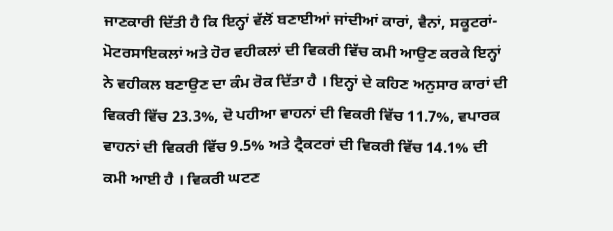ਜਾਣਕਾਰੀ ਦਿੱਤੀ ਹੈ ਕਿ ਇਨ੍ਹਾਂ ਵੱਲੋਂ ਬਣਾਈਆਂ ਜਾਂਦੀਆਂ ਕਾਰਾਂ, ਵੈਨਾਂ, ਸਕੂਟਰਾਂ-ਮੋਟਰਸਾਇਕਲਾਂ ਅਤੇ ਹੋਰ ਵਹੀਕਲਾਂ ਦੀ ਵਿਕਰੀ ਵਿੱਚ ਕਮੀ ਆਉਣ ਕਰਕੇ ਇਨ੍ਹਾਂ ਨੇ ਵਹੀਕਲ ਬਣਾਉਣ ਦਾ ਕੰਮ ਰੋਕ ਦਿੱਤਾ ਹੈ । ਇਨ੍ਹਾਂ ਦੇ ਕਹਿਣ ਅਨੁਸਾਰ ਕਾਰਾਂ ਦੀ ਵਿਕਰੀ ਵਿੱਚ 23.3%, ਦੋ ਪਹੀਆ ਵਾਹਨਾਂ ਦੀ ਵਿਕਰੀ ਵਿੱਚ 11.7%, ਵਪਾਰਕ ਵਾਹਨਾਂ ਦੀ ਵਿਕਰੀ ਵਿੱਚ 9.5% ਅਤੇ ਟ੍ਰੈਕਟਰਾਂ ਦੀ ਵਿਕਰੀ ਵਿੱਚ 14.1% ਦੀ ਕਮੀ ਆਈ ਹੈ । ਵਿਕਰੀ ਘਟਣ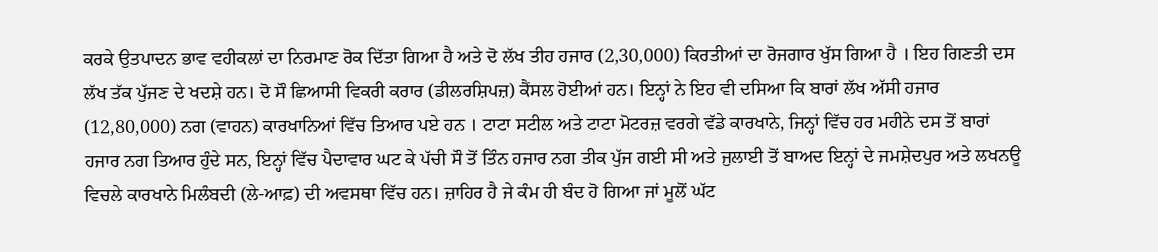ਕਰਕੇ ਉਤਪਾਦਨ ਭਾਵ ਵਹੀਕਲਾਂ ਦਾ ਨਿਰਮਾਣ ਰੋਕ ਦਿੱਤਾ ਗਿਆ ਹੈ ਅਤੇ ਦੋ ਲੱਖ ਤੀਹ ਹਜਾਰ (2,30,000) ਕਿਰਤੀਆਂ ਦਾ ਰੋਜਗਾਰ ਖੁੱਸ ਗਿਆ ਹੈ । ਇਹ ਗਿਣਤੀ ਦਸ ਲੱਖ ਤੱਕ ਪੁੱਜਣ ਦੇ ਖਦਸ਼ੇ ਹਨ। ਦੋ ਸੌ ਛਿਆਸੀ ਵਿਕਰੀ ਕਰਾਰ (ਡੀਲਰਸ਼ਿਪਜ਼) ਕੈਂਸਲ ਹੋਈਆਂ ਹਨ। ਇਨ੍ਹਾਂ ਨੇ ਇਹ ਵੀ ਦਸਿਆ ਕਿ ਬਾਰਾਂ ਲੱਖ ਅੱਸੀ ਹਜਾਰ (12,80,000) ਨਗ (ਵਾਹਨ) ਕਾਰਖਾਨਿਆਂ ਵਿੱਚ ਤਿਆਰ ਪਏ ਹਨ । ਟਾਟਾ ਸਟੀਲ ਅਤੇ ਟਾਟਾ ਮੋਟਰਜ਼ ਵਰਗੇ ਵੱਡੇ ਕਾਰਖਾਨੇ, ਜਿਨ੍ਹਾਂ ਵਿੱਚ ਹਰ ਮਹੀਨੇ ਦਸ ਤੋਂ ਬਾਰਾਂ ਹਜਾਰ ਨਗ ਤਿਆਰ ਹੁੰਦੇ ਸਨ, ਇਨ੍ਹਾਂ ਵਿੱਚ ਪੈਦਾਵਾਰ ਘਟ ਕੇ ਪੱਚੀ ਸੌ ਤੋਂ ਤਿੰਨ ਹਜਾਰ ਨਗ ਤੀਕ ਪੁੱਜ ਗਈ ਸੀ ਅਤੇ ਜੁਲਾਈ ਤੋਂ ਬਾਅਦ ਇਨ੍ਹਾਂ ਦੇ ਜਮਸ਼ੇਦਪੁਰ ਅਤੇ ਲਖਨਊ ਵਿਚਲੇ ਕਾਰਖਾਨੇ ਮਿਲੰਬਦੀ (ਲੇ-ਆਫ਼) ਦੀ ਅਵਸਥਾ ਵਿੱਚ ਹਨ। ਜ਼ਾਹਿਰ ਹੈ ਜੇ ਕੰਮ ਹੀ ਬੰਦ ਹੋ ਗਿਆ ਜਾਂ ਮੂਲੋਂ ਘੱਟ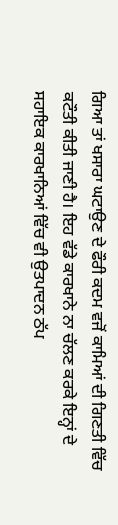ਗਿਆ ਤਾਂ ਖਸਾਰਾ ਘਟਾਉਣ ਦੇ ਫੌਰੀ ਕਦਮ ਵਜੋਂ ਕਾਮਿਆਂ ਦੀ ਗਿਣਤੀ ਵਿੱਚ ਕਟੌਤੀ ਕੀਤੀ ਜਾਣੀ ਹੈ। ਇਹ ਵੱਡੇ ਕਾਰਖਾਨੇ ਨਾ ਚੱਲਣ ਕਰਕੇ ਇਨ੍ਹਾਂ ਦੇ ਸਹਾਇਕ ਕਾਰਖਾਨਿਆਂ ਵਿੱਚ ਵੀ ਉਤਪਾਦਨ ਠੱਪ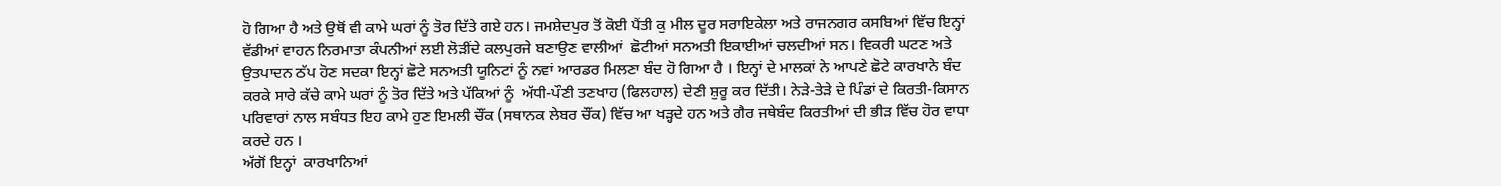ਹੋ ਗਿਆ ਹੈ ਅਤੇ ਉਥੋਂ ਵੀ ਕਾਮੇ ਘਰਾਂ ਨੂੰ ਤੋਰ ਦਿੱਤੇ ਗਏ ਹਨ। ਜਮਸ਼ੇਦਪੁਰ ਤੋਂ ਕੋਈ ਪੈਂਤੀ ਕੁ ਮੀਲ ਦੂਰ ਸਰਾਇਕੇਲਾ ਅਤੇ ਰਾਜਨਗਰ ਕਸਬਿਆਂ ਵਿੱਚ ਇਨ੍ਹਾਂ ਵੱਡੀਆਂ ਵਾਹਨ ਨਿਰਮਾਤਾ ਕੰਪਨੀਆਂ ਲਈ ਲੋੜੀਂਦੇ ਕਲਪੁਰਜੇ ਬਣਾਉਣ ਵਾਲੀਆਂ  ਛੋਟੀਆਂ ਸਨਅਤੀ ਇਕਾਈਆਂ ਚਲਦੀਆਂ ਸਨ। ਵਿਕਰੀ ਘਟਣ ਅਤੇ ਉਤਪਾਦਨ ਠੱਪ ਹੋਣ ਸਦਕਾ ਇਨ੍ਹਾਂ ਛੋਟੇ ਸਨਅਤੀ ਯੂਨਿਟਾਂ ਨੂੰ ਨਵਾਂ ਆਰਡਰ ਮਿਲਣਾ ਬੰਦ ਹੋ ਗਿਆ ਹੈ । ਇਨ੍ਹਾਂ ਦੇ ਮਾਲਕਾਂ ਨੇ ਆਪਣੇ ਛੋਟੇ ਕਾਰਖਾਨੇ ਬੰਦ ਕਰਕੇ ਸਾਰੇ ਕੱਚੇ ਕਾਮੇ ਘਰਾਂ ਨੂੰ ਤੋਰ ਦਿੱਤੇ ਅਤੇ ਪੱਕਿਆਂ ਨੂੰ  ਅੱਧੀ-ਪੌਣੀ ਤਣਖਾਹ (ਫਿਲਹਾਲ) ਦੇਣੀ ਸ਼ੁਰੂ ਕਰ ਦਿੱਤੀ। ਨੇੜੇ-ਤੇੜੇ ਦੇ ਪਿੰਡਾਂ ਦੇ ਕਿਰਤੀ-ਕਿਸਾਨ ਪਰਿਵਾਰਾਂ ਨਾਲ ਸਬੰਧਤ ਇਹ ਕਾਮੇ ਹੁਣ ਇਮਲੀ ਚੌਂਕ (ਸਥਾਨਕ ਲੇਬਰ ਚੌਂਕ) ਵਿੱਚ ਆ ਖੜ੍ਹਦੇ ਹਨ ਅਤੇ ਗੈਰ ਜਥੇਬੰਦ ਕਿਰਤੀਆਂ ਦੀ ਭੀੜ ਵਿੱਚ ਹੋਰ ਵਾਧਾ ਕਰਦੇ ਹਨ ।
ਅੱਗੋਂ ਇਨ੍ਹਾਂ  ਕਾਰਖਾਨਿਆਂ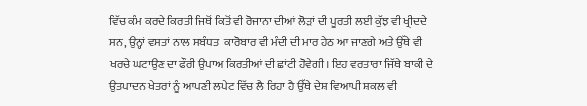ਵਿੱਚ ਕੰਮ ਕਰਦੇ ਕਿਰਤੀ ਜਿਥੋਂ ਕਿਤੋਂ ਵੀ ਰੋਜਾਨਾ ਦੀਆਂ ਲੋੜਾਂ ਦੀ ਪੂਰਤੀ ਲਈ ਕੁੱਝ ਵੀ ਖ੍ਰੀਦਦੇ ਸਨ, ਉਨ੍ਹਾਂ ਵਸਤਾਂ ਨਾਲ ਸਬੰਧਤ  ਕਾਰੋਬਾਰ ਵੀ ਮੰਦੀ ਦੀ ਮਾਰ ਹੇਠ ਆ ਜਾਣਗੇ ਅਤੇ ਉੱਥੇ ਵੀ ਖਰਚੇ ਘਟਾਉਣ ਦਾ ਫੌਰੀ ਉਪਾਅ ਕਿਰਤੀਆਂ ਦੀ ਛਾਂਟੀ ਹੋਵੇਗੀ। ਇਹ ਵਰਤਾਰਾ ਜਿੱਥੇ ਬਾਕੀ ਦੇ ਉਤਪਾਦਨ ਖੇਤਰਾਂ ਨੂੰ ਆਪਣੀ ਲਪੇਟ ਵਿੱਚ ਲੈ ਰਿਹਾ ਹੈ ਉੱਥੇ ਦੇਸ਼ ਵਿਆਪੀ ਸ਼ਕਲ ਵੀ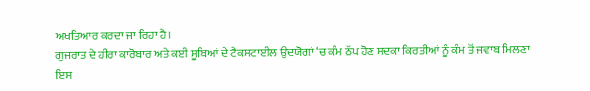ਅਖਤਿਆਰ ਕਰਦਾ ਜਾ ਰਿਹਾ ਹੈ।
ਗੁਜਰਾਤ ਦੇ ਹੀਰਾ ਕਾਰੋਬਾਰ ਅਤੇ ਕਈ ਸੂਬਿਆਂ ਦੇ ਟੈਕਸਟਾਈਲ ਉਦਯੋਗਾਂ ‘ਚ ਕੰਮ ਠੱਪ ਹੋਣ ਸਦਕਾ ਕਿਰਤੀਆਂ ਨੂੰ ਕੰਮ ਤੋਂ ਜਵਾਬ ਮਿਲਣਾ ਇਸ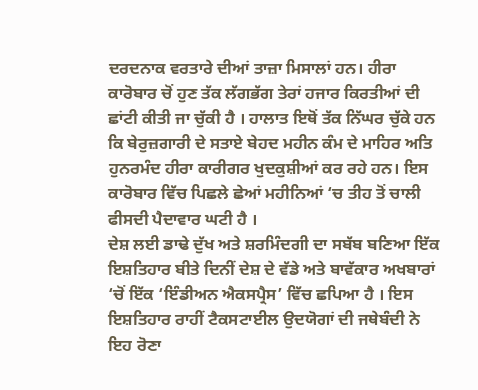ਦਰਦਨਾਕ ਵਰਤਾਰੇ ਦੀਆਂ ਤਾਜ਼ਾ ਮਿਸਾਲਾਂ ਹਨ। ਹੀਰਾ ਕਾਰੋਬਾਰ ਚੋਂ ਹੁਣ ਤੱਕ ਲੱਗਭੱਗ ਤੇਰਾਂ ਹਜਾਰ ਕਿਰਤੀਆਂ ਦੀ ਛਾਂਟੀ ਕੀਤੀ ਜਾ ਚੁੱਕੀ ਹੈ । ਹਾਲਾਤ ਇਥੋਂ ਤੱਕ ਨਿੱਘਰ ਚੁੱਕੇ ਹਨ ਕਿ ਬੇਰੁਜ਼ਗਾਰੀ ਦੇ ਸਤਾਏ ਬੇਹਦ ਮਹੀਨ ਕੰਮ ਦੇ ਮਾਹਿਰ ਅਤਿ ਹੁਨਰਮੰਦ ਹੀਰਾ ਕਾਰੀਗਰ ਖੁਦਕੁਸ਼ੀਆਂ ਕਰ ਰਹੇ ਹਨ। ਇਸ ਕਾਰੋਬਾਰ ਵਿੱਚ ਪਿਛਲੇ ਛੇਆਂ ਮਹੀਨਿਆਂ ‘ਚ ਤੀਹ ਤੋਂ ਚਾਲੀ ਫੀਸਦੀ ਪੈਦਾਵਾਰ ਘਟੀ ਹੈ ।
ਦੇਸ਼ ਲਈ ਡਾਢੇ ਦੁੱਖ ਅਤੇ ਸ਼ਰਮਿੰਦਗੀ ਦਾ ਸਬੱਬ ਬਣਿਆ ਇੱਕ ਇਸ਼ਤਿਹਾਰ ਬੀਤੇ ਦਿਨੀਂ ਦੇਸ਼ ਦੇ ਵੱਡੇ ਅਤੇ ਬਾਵੱਕਾਰ ਅਖਬਾਰਾਂ ‘ਚੋਂ ਇੱਕ ‘ਇੰਡੀਅਨ ਐਕਸਪ੍ਰੈਸ’ ਵਿੱਚ ਛਪਿਆ ਹੈ । ਇਸ ਇਸ਼ਤਿਹਾਰ ਰਾਹੀਂ ਟੈਕਸਟਾਈਲ ਉਦਯੋਗਾਂ ਦੀ ਜਥੇਬੰਦੀ ਨੇ ਇਹ ਰੋਣਾ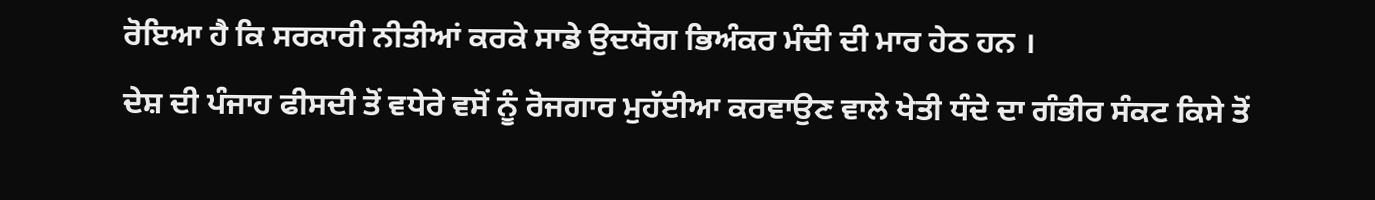ਰੋਇਆ ਹੈ ਕਿ ਸਰਕਾਰੀ ਨੀਤੀਆਂ ਕਰਕੇ ਸਾਡੇ ਉਦਯੋਗ ਭਿਅੰਕਰ ਮੰਦੀ ਦੀ ਮਾਰ ਹੇਠ ਹਨ ।
ਦੇਸ਼ ਦੀ ਪੰਜਾਹ ਫੀਸਦੀ ਤੋਂ ਵਧੇਰੇ ਵਸੋਂ ਨੂੰ ਰੋਜਗਾਰ ਮੁਹੱਈਆ ਕਰਵਾਉਣ ਵਾਲੇ ਖੇਤੀ ਧੰਦੇ ਦਾ ਗੰਭੀਰ ਸੰਕਟ ਕਿਸੇ ਤੋਂ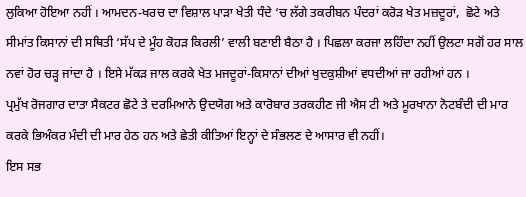ਲੁਕਿਆ ਹੋਇਆ ਨਹੀਂ । ਆਮਦਨ-ਖਰਚ ਦਾ ਵਿਸ਼ਾਲ ਪਾੜਾ ਖੇਤੀ ਧੰਦੇ ‘ਚ ਲੱਗੇ ਤਕਰੀਬਨ ਪੰਦਰਾਂ ਕਰੋੜ ਖੇਤ ਮਜ਼ਦੂਰਾਂ,  ਛੋਟੇ ਅਤੇ ਸੀਮਾਂਤ ਕਿਸਾਨਾਂ ਦੀ ਸਥਿਤੀ ‘ਸੱਪ ਦੇ ਮੂੰਹ ਕੋਹੜ ਕਿਰਲੀ’ ਵਾਲੀ ਬਣਾਈ ਬੈਠਾ ਹੈ । ਪਿਛਲਾ ਕਰਜਾ ਲਹਿੰਦਾ ਨਹੀਂ ਉਲਟਾ ਸਗੋਂ ਹਰ ਸਾਲ ਨਵਾਂ ਹੋਰ ਚੜ੍ਹ ਜਾਂਦਾ ਹੈ । ਇਸੇ ਮੱਕੜ ਜਾਲ ਕਰਕੇ ਖੇਤ ਮਜਦੂਰਾਂ-ਕਿਸਾਨਾਂ ਦੀਆਂ ਖੁਦਕੁਸ਼ੀਆਂ ਵਧਦੀਆਂ ਜਾ ਰਹੀਆਂ ਹਨ ।
ਪ੍ਰਮੁੱਖ ਰੋਜਗਾਰ ਦਾਤਾ ਸੈਕਟਰ ਛੋਟੇ ਤੇ ਦਰਮਿਆਨੇ ਉਦਯੋਗ ਅਤੇ ਕਾਰੋਬਾਰ ਤਰਕਹੀਣ ਜੀ ਐਸ ਟੀ ਅਤੇ ਮੂਰਖਾਨਾ ਨੋਟਬੰਦੀ ਦੀ ਮਾਰ ਕਰਕੇ ਭਿਅੰਕਰ ਮੰਦੀ ਦੀ ਮਾਰ ਹੇਠ ਹਨ ਅਤੇ ਛੇਤੀ ਕੀਤਿਆਂ ਇਨ੍ਹਾਂ ਦੇ ਸੰਭਲਣ ਦੇ ਆਸਾਰ ਵੀ ਨਹੀਂ।                                                                             ਇਸ ਸਭ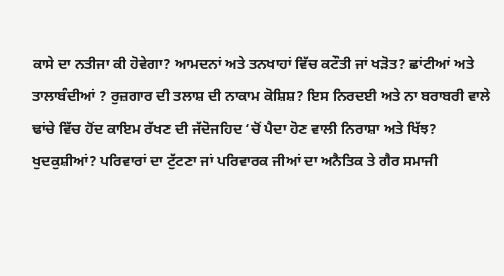ਕਾਸੇ ਦਾ ਨਤੀਜਾ ਕੀ ਹੋਵੇਗਾ? ਆਮਦਨਾਂ ਅਤੇ ਤਨਖਾਹਾਂ ਵਿੱਚ ਕਟੌਤੀ ਜਾਂ ਖੜੋਤ? ਛਾਂਟੀਆਂ ਅਤੇ ਤਾਲਾਬੰਦੀਆਂ ? ਰੁਜ਼ਗਾਰ ਦੀ ਤਲਾਸ਼ ਦੀ ਨਾਕਾਮ ਕੋਸ਼ਿਸ਼? ਇਸ ਨਿਰਦਈ ਅਤੇ ਨਾ ਬਰਾਬਰੀ ਵਾਲੇ ਢਾਂਚੇ ਵਿੱਚ ਹੋਂਦ ਕਾਇਮ ਰੱਖਣ ਦੀ ਜੱਦੋਜਹਿਦ ‘ਚੋਂ ਪੈਦਾ ਹੋਣ ਵਾਲੀ ਨਿਰਾਸ਼ਾ ਅਤੇ ਖਿੱਝ? ਖੁਦਕੁਸ਼ੀਆਂ? ਪਰਿਵਾਰਾਂ ਦਾ ਟੁੱਟਣਾ ਜਾਂ ਪਰਿਵਾਰਕ ਜੀਆਂ ਦਾ ਅਨੈਤਿਕ ਤੇ ਗੈਰ ਸਮਾਜੀ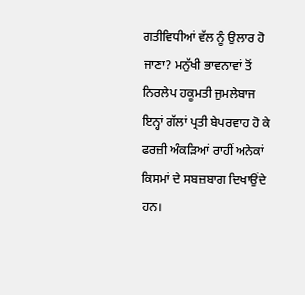ਗਤੀਵਿਧੀਆਂ ਵੱਲ ਨੂੰ ਉਲਾਰ ਹੋ ਜਾਣਾ? ਮਨੁੱਖੀ ਭਾਵਨਾਵਾਂ ਤੋਂ ਨਿਰਲੇਪ ਹਕੂਮਤੀ ਜੁਮਲੇਬਾਜ ਇਨ੍ਹਾਂ ਗੱਲਾਂ ਪ੍ਰਤੀ ਬੇਪਰਵਾਹ ਹੋ ਕੇ ਫਰਜ਼ੀ ਅੰਕੜਿਆਂ ਰਾਹੀਂ ਅਨੇਕਾਂ ਕਿਸਮਾਂ ਦੇ ਸਬਜ਼ਬਾਗ ਦਿਖਾਉਂਦੇ ਹਨ।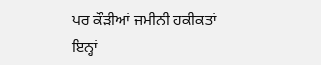ਪਰ ਕੌੜੀਆਂ ਜਮੀਨੀ ਹਕੀਕਤਾਂ ਇਨ੍ਹਾਂ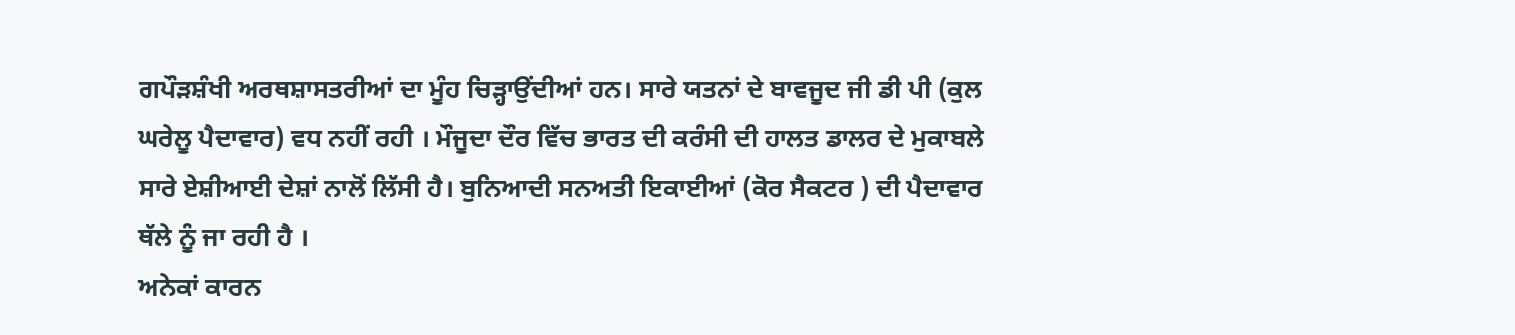ਗਪੌੜਸ਼ੰਖੀ ਅਰਥਸ਼ਾਸਤਰੀਆਂ ਦਾ ਮੂੰਹ ਚਿੜ੍ਹਾਉਂਦੀਆਂ ਹਨ। ਸਾਰੇ ਯਤਨਾਂ ਦੇ ਬਾਵਜੂਦ ਜੀ ਡੀ ਪੀ (ਕੁਲ ਘਰੇਲੂ ਪੈਦਾਵਾਰ) ਵਧ ਨਹੀਂ ਰਹੀ । ਮੌਜੂਦਾ ਦੌਰ ਵਿੱਚ ਭਾਰਤ ਦੀ ਕਰੰਸੀ ਦੀ ਹਾਲਤ ਡਾਲਰ ਦੇ ਮੁਕਾਬਲੇ ਸਾਰੇ ਏਸ਼ੀਆਈ ਦੇਸ਼ਾਂ ਨਾਲੋਂ ਲਿੱਸੀ ਹੈ। ਬੁਨਿਆਦੀ ਸਨਅਤੀ ਇਕਾਈਆਂ (ਕੋਰ ਸੈਕਟਰ ) ਦੀ ਪੈਦਾਵਾਰ ਥੱਲੇ ਨੂੰ ਜਾ ਰਹੀ ਹੈ ।
ਅਨੇਕਾਂ ਕਾਰਨ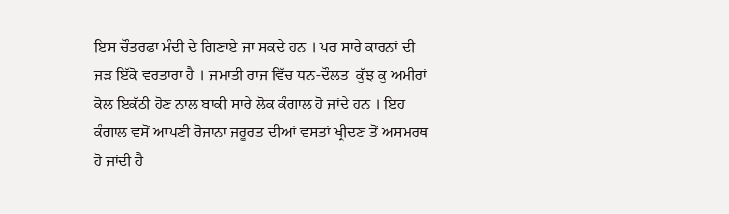ਇਸ ਚੌਤਰਫਾ ਮੰਦੀ ਦੇ ਗਿਣਾਏ ਜਾ ਸਕਦੇ ਹਨ । ਪਰ ਸਾਰੇ ਕਾਰਨਾਂ ਦੀ ਜੜ ਇੱਕੋ ਵਰਤਾਰਾ ਹੈ । ਜਮਾਤੀ ਰਾਜ ਵਿੱਚ ਧਨ-ਦੌਲਤ  ਕੁੱਝ ਕੁ ਅਮੀਰਾਂ ਕੋਲ ਇਕੱਠੀ ਹੋਣ ਨਾਲ ਬਾਕੀ ਸਾਰੇ ਲੋਕ ਕੰਗਾਲ ਹੋ ਜਾਂਦੇ ਹਨ । ਇਹ ਕੰਗਾਲ ਵਸੋਂ ਆਪਣੀ ਰੋਜਾਨਾ ਜਰੂਰਤ ਦੀਆਂ ਵਸਤਾਂ ਖ੍ਰੀਦਣ ਤੋਂ ਅਸਮਰਥ ਹੋ ਜਾਂਦੀ ਹੈ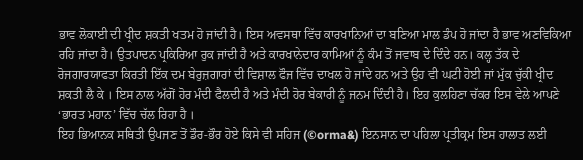ਭਾਵ ਲੋਕਾਈ ਦੀ ਖ੍ਰੀਦ ਸ਼ਕਤੀ ਖਤਮ ਹੋ ਜਾਂਦੀ ਹੈ। ਇਸ ਅਵਸਥਾ ਵਿੱਚ ਕਾਰਖਾਨਿਆਂ ਦਾ ਬਣਿਆ ਮਾਲ ਡੰਪ ਹੋ ਜਾਂਦਾ ਹੈ ਭਾਵ ਅਣਵਿਕਿਆ ਰਹਿ ਜਾਂਦਾ ਹੈ। ਉਤਪਾਦਨ ਪ੍ਰਕਿਰਿਆ ਰੁਕ ਜਾਂਦੀ ਹੈ ਅਤੇ ਕਾਰਖਾਨੇਦਾਰ ਕਾਮਿਆਂ ਨੂੰ ਕੰਮ ਤੋਂ ਜਵਾਬ ਦੇ ਦਿੰਦੇ ਹਨ। ਕਲ੍ਹ ਤੱਕ ਦੇ ਰੋਜਗਾਰਯਾਫਤਾ ਕਿਰਤੀ ਇੱਕ ਦਮ ਬੇਰੁਜ਼ਗਾਰਾਂ ਦੀ ਵਿਸ਼ਾਲ ਫੌਜ ਵਿੱਚ ਦਾਖਲ ਹੋ ਜਾਂਦੇ ਹਨ ਅਤੇ ਉਹ ਵੀ ਘਟੀ ਹੋਈ ਜਾਂ ਮੁੱਕ ਚੁੱਕੀ ਖ੍ਰੀਦ ਸ਼ਕਤੀ ਲੈ ਕੇ । ਇਸ ਨਾਲ ਅੱਗੋਂ ਹੋਰ ਮੰਦੀ ਫੈਲਦੀ ਹੈ ਅਤੇ ਮੰਦੀ ਹੋਰ ਬੇਕਾਰੀ ਨੂੰ ਜਨਮ ਦਿੰਦੀ ਹੈ। ਇਹ ਕੁਲਹਿਣਾ ਚੱਕਰ ਇਸ ਵੇਲੇ ਆਪਣੇ ‘ਭਾਰਤ ਮਹਾਨ’ ਵਿੱਚ ਚੱਲ ਰਿਹਾ ਹੈ ।
ਇਹ ਭਿਆਨਕ ਸਥਿਤੀ ਉਪਜਣ ਤੋਂ ਡੌਰ-ਭੌਰ ਹੋਏ ਕਿਸੇ ਵੀ ਸਹਿਜ (©orma&) ਇਨਸਾਨ ਦਾ ਪਹਿਲਾ ਪ੍ਰਤੀਕ੍ਰਮ ਇਸ ਹਾਲਾਤ ਲਈ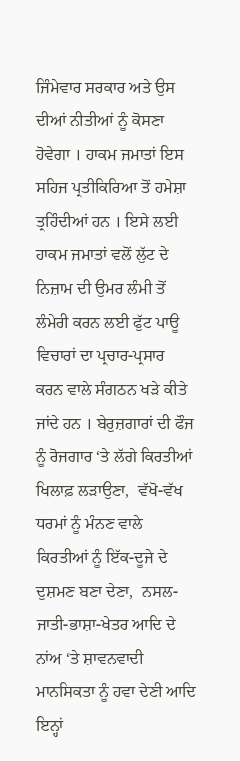ਜਿੰਮੇਵਾਰ ਸਰਕਾਰ ਅਤੇ ਉਸ ਦੀਆਂ ਨੀਤੀਆਂ ਨੂੰ ਕੋਸਣਾ ਹੋਵੇਗਾ । ਹਾਕਮ ਜਮਾਤਾਂ ਇਸ ਸਹਿਜ ਪ੍ਰਤੀਕਿਰਿਆ ਤੋਂ ਹਮੇਸ਼ਾ ਤ੍ਰਹਿੰਦੀਆਂ ਹਨ । ਇਸੇ ਲਈ ਹਾਕਮ ਜਮਾਤਾਂ ਵਲੋਂ ਲੁੱਟ ਦੇ ਨਿਜ਼ਾਮ ਦੀ ਉਮਰ ਲੰਮੀ ਤੋਂ ਲੰਮੇਰੀ ਕਰਨ ਲਈ ਫੁੱਟ ਪਾਊ ਵਿਚਾਰਾਂ ਦਾ ਪ੍ਰਚਾਰ-ਪ੍ਰਸਾਰ ਕਰਨ ਵਾਲੇ ਸੰਗਠਨ ਖੜੇ ਕੀਤੇ ਜਾਂਦੇ ਹਨ । ਬੇਰੁਜ਼ਗਾਰਾਂ ਦੀ ਫੌਜ ਨੂੰ ਰੋਜਗਾਰ ‘ਤੇ ਲੱਗੇ ਕਿਰਤੀਆਂ ਖਿਲਾਫ਼ ਲੜਾਉਣਾ,  ਵੱਖੋ-ਵੱਖ ਧਰਮਾਂ ਨੂੰ ਮੰਨਣ ਵਾਲੇ ਕਿਰਤੀਆਂ ਨੂੰ ਇੱਕ-ਦੂਜੇ ਦੇ ਦੁਸ਼ਮਣ ਬਣਾ ਦੇਣਾ,  ਨਸਲ-ਜਾਤੀ-ਭਾਸ਼ਾ-ਖੇਤਰ ਆਦਿ ਦੇ ਨਾਂਅ ‘ਤੇ ਸ਼ਾਵਨਵਾਦੀ ਮਾਨਸਿਕਤਾ ਨੂੰ ਹਵਾ ਦੇਣੀ ਆਦਿ ਇਨ੍ਹਾਂ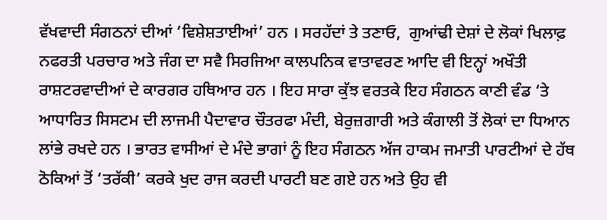ਵੱਖਵਾਦੀ ਸੰਗਠਨਾਂ ਦੀਆਂ ‘ਵਿਸ਼ੇਸ਼ਤਾਈਆਂ’ ਹਨ । ਸਰਹੱਦਾਂ ਤੇ ਤਣਾਓ,  ਗੁਆਂਢੀ ਦੇਸ਼ਾਂ ਦੇ ਲੋਕਾਂ ਖਿਲਾਫ਼ ਨਫਰਤੀ ਪਰਚਾਰ ਅਤੇ ਜੰਗ ਦਾ ਸਵੈ ਸਿਰਜਿਆ ਕਾਲਪਨਿਕ ਵਾਤਾਵਰਣ ਆਦਿ ਵੀ ਇਨ੍ਹਾਂ ਅਖੌਤੀ ਰਾਸ਼ਟਰਵਾਦੀਆਂ ਦੇ ਕਾਰਗਰ ਹਥਿਆਰ ਹਨ । ਇਹ ਸਾਰਾ ਕੁੱਝ ਵਰਤਕੇ ਇਹ ਸੰਗਠਨ ਕਾਣੀ ਵੰਡ ‘ਤੇ ਆਧਾਰਿਤ ਸਿਸਟਮ ਦੀ ਲਾਜਮੀ ਪੈਦਾਵਾਰ ਚੌਤਰਫਾ ਮੰਦੀ, ਬੇਰੁਜ਼ਗਾਰੀ ਅਤੇ ਕੰਗਾਲੀ ਤੋਂ ਲੋਕਾਂ ਦਾ ਧਿਆਨ ਲਾਂਭੇ ਰਖਦੇ ਹਨ । ਭਾਰਤ ਵਾਸੀਆਂ ਦੇ ਮੰਦੇ ਭਾਗਾਂ ਨੂੰ ਇਹ ਸੰਗਠਨ ਅੱਜ ਹਾਕਮ ਜਮਾਤੀ ਪਾਰਟੀਆਂ ਦੇ ਹੱਥ ਠੋਕਿਆਂ ਤੋਂ ‘ਤਰੱਕੀ’ ਕਰਕੇ ਖੁਦ ਰਾਜ ਕਰਦੀ ਪਾਰਟੀ ਬਣ ਗਏ ਹਨ ਅਤੇ ਉਹ ਵੀ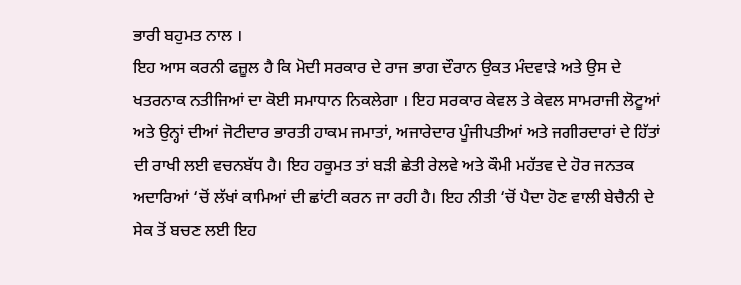ਭਾਰੀ ਬਹੁਮਤ ਨਾਲ ।
ਇਹ ਆਸ ਕਰਨੀ ਫਜ਼ੂਲ ਹੈ ਕਿ ਮੋਦੀ ਸਰਕਾਰ ਦੇ ਰਾਜ ਭਾਗ ਦੌਰਾਨ ਉਕਤ ਮੰਦਵਾੜੇ ਅਤੇ ਉਸ ਦੇ ਖਤਰਨਾਕ ਨਤੀਜਿਆਂ ਦਾ ਕੋਈ ਸਮਾਧਾਨ ਨਿਕਲੇਗਾ । ਇਹ ਸਰਕਾਰ ਕੇਵਲ ਤੇ ਕੇਵਲ ਸਾਮਰਾਜੀ ਲੋਟੂਆਂ ਅਤੇ ਉਨ੍ਹਾਂ ਦੀਆਂ ਜੋਟੀਦਾਰ ਭਾਰਤੀ ਹਾਕਮ ਜਮਾਤਾਂ, ਅਜਾਰੇਦਾਰ ਪੂੰਜੀਪਤੀਆਂ ਅਤੇ ਜਗੀਰਦਾਰਾਂ ਦੇ ਹਿੱਤਾਂ ਦੀ ਰਾਖੀ ਲਈ ਵਚਨਬੱਧ ਹੈ। ਇਹ ਹਕੂਮਤ ਤਾਂ ਬੜੀ ਛੇਤੀ ਰੇਲਵੇ ਅਤੇ ਕੌਮੀ ਮਹੱਤਵ ਦੇ ਹੋਰ ਜਨਤਕ ਅਦਾਰਿਆਂ ‘ਚੋਂ ਲੱਖਾਂ ਕਾਮਿਆਂ ਦੀ ਛਾਂਟੀ ਕਰਨ ਜਾ ਰਹੀ ਹੈ। ਇਹ ਨੀਤੀ ‘ਚੋਂ ਪੈਦਾ ਹੋਣ ਵਾਲੀ ਬੇਚੈਨੀ ਦੇ ਸੇਕ ਤੋਂ ਬਚਣ ਲਈ ਇਹ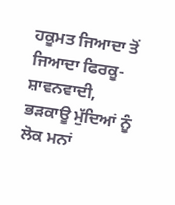ਹਕੂਮਤ ਜਿਆਦਾ ਤੋਂ ਜਿਆਦਾ ਫਿਰਕੂ-ਸ਼ਾਵਨਵਾਦੀ, ਭੜਕਾਊ ਮੁੱਦਿਆਂ ਨੂੰ ਲੋਕ ਮਨਾਂ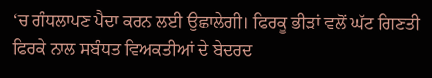‘ਚ ਗੰਧਲਾਪਣ ਪੈਦਾ ਕਰਨ ਲਈ ਉਛਾਲੇਗੀ। ਫਿਰਕੂ ਭੀੜਾਂ ਵਲੋਂ ਘੱਟ ਗਿਣਤੀ ਫਿਰਕੇ ਨਾਲ ਸਬੰਧਤ ਵਿਅਕਤੀਆਂ ਦੇ ਬੇਦਰਦ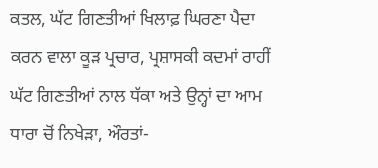ਕਤਲ, ਘੱਟ ਗਿਣਤੀਆਂ ਖਿਲਾਫ਼ ਘਿਰਣਾ ਪੈਦਾ ਕਰਨ ਵਾਲਾ ਕੂੜ ਪ੍ਰਚਾਰ, ਪ੍ਰਸ਼ਾਸਕੀ ਕਦਮਾਂ ਰਾਹੀਂ ਘੱਟ ਗਿਣਤੀਆਂ ਨਾਲ ਧੱਕਾ ਅਤੇ ਉਨ੍ਹਾਂ ਦਾ ਆਮ ਧਾਰਾ ਚੋਂ ਨਿਖੇੜਾ, ਔਰਤਾਂ-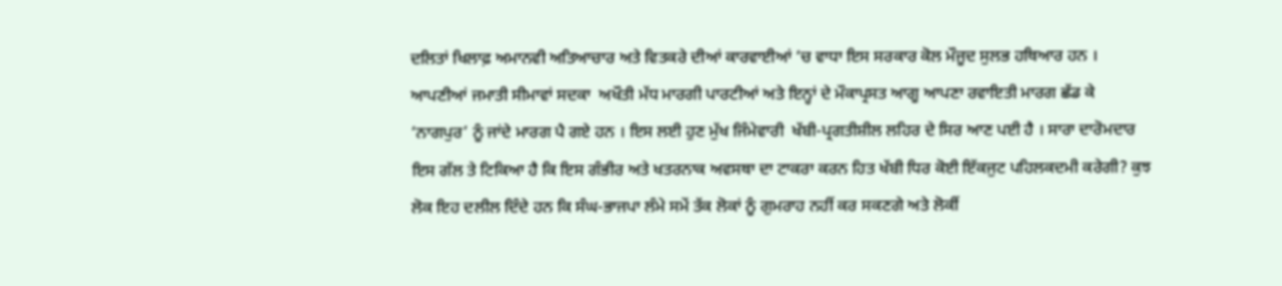ਦਲਿਤਾਂ ਖਿਲਾਫ਼ ਅਮਾਨਵੀ ਅਤਿਆਚਾਰ ਅਤੇ ਵਿਤਕਰੇ ਦੀਆਂ ਕਾਰਵਾਈਆਂ ‘ਚ ਵਾਧਾ ਇਸ ਸਰਕਾਰ ਕੋਲ ਮੌਜੂਦ ਸੁਲਭ ਹਥਿਆਰ ਹਨ । ਆਪਣੀਆਂ ਜਮਾਤੀ ਸੀਮਾਵਾਂ ਸਦਕਾ  ਅਖੌਤੀ ਮੱਧ ਮਾਰਗੀ ਪਾਰਟੀਆਂ ਅਤੇ ਇਨ੍ਹਾਂ ਦੇ ਮੌਕਾਪ੍ਰਸਤ ਆਗੂ ਆਪਣਾ ਰਵਾਇਤੀ ਮਾਰਗ ਛੱਡ ਕੇ  ‘ਨਾਗਪੁਰ’ ਨੂੰ ਜਾਂਦੇ ਮਾਰਗ ਪੈ ਗਏ ਹਨ । ਇਸ ਲਈ ਹੁਣ ਮੁੱਖ ਜਿੰਮੇਵਾਰੀ  ਖੱਬੀ-ਪ੍ਰਗਤੀਸ਼ੀਲ ਲਹਿਰ ਦੇ ਸਿਰ ਆਣ ਪਈ ਹੈ । ਸਾਰਾ ਦਾਰੋਮਦਾਰ ਇਸ ਗੱਲ ਤੇ ਟਿਕਿਆ ਹੈ ਕਿ ਇਸ ਗੰਭੀਰ ਅਤੇ ਖਤਰਨਾਕ ਅਵਸਥਾ ਦਾ ਟਾਕਰਾ ਕਰਨ ਹਿਤ ਖੱਬੀ ਧਿਰ ਕੋਈ ਇੱਕਜੁਟ ਪਹਿਲਕਦਮੀ ਕਰੇਗੀ? ਕੁਝ ਲੋਕ ਇਹ ਦਲੀਲ ਦਿੰਦੇ ਹਨ ਕਿ ਸੰਘ-ਭਾਜਪਾ ਲੰਮੇ ਸਮੇਂ ਤੱਕ ਲੋਕਾਂ ਨੂੰ ਗੁਮਰਾਹ ਨਹੀਂ ਕਰ ਸਕਣਗੇ ਅਤੇ ਲੋਕੀਂ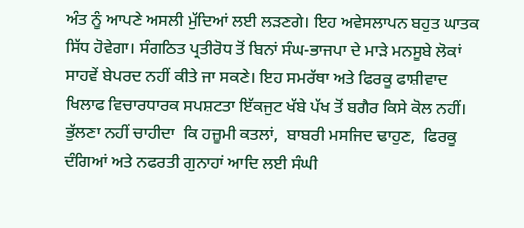ਅੰਤ ਨੂੰ ਆਪਣੇ ਅਸਲੀ ਮੁੱਦਿਆਂ ਲਈ ਲੜਣਗੇ। ਇਹ ਅਵੇਸਲਾਪਨ ਬਹੁਤ ਘਾਤਕ ਸਿੱਧ ਹੋਵੇਗਾ। ਸੰਗਠਿਤ ਪ੍ਰਤੀਰੋਧ ਤੋਂ ਬਿਨਾਂ ਸੰਘ-ਭਾਜਪਾ ਦੇ ਮਾੜੇ ਮਨਸੂਬੇ ਲੋਕਾਂ ਸਾਹਵੇਂ ਬੇਪਰਦ ਨਹੀਂ ਕੀਤੇ ਜਾ ਸਕਣੇ। ਇਹ ਸਮਰੱਥਾ ਅਤੇ ਫਿਰਕੂ ਫਾਸ਼ੀਵਾਦ ਖਿਲਾਫ ਵਿਚਾਰਧਾਰਕ ਸਪਸ਼ਟਤਾ ਇੱਕਜੁਟ ਖੱਬੇ ਪੱਖ ਤੋਂ ਬਗੈਰ ਕਿਸੇ ਕੋਲ ਨਹੀਂ। ਭੁੱਲਣਾ ਨਹੀਂ ਚਾਹੀਦਾ  ਕਿ ਹਜ਼ੂਮੀ ਕਤਲਾਂ,  ਬਾਬਰੀ ਮਸਜਿਦ ਢਾਹੁਣ,  ਫਿਰਕੂ ਦੰਗਿਆਂ ਅਤੇ ਨਫਰਤੀ ਗੁਨਾਹਾਂ ਆਦਿ ਲਈ ਸੰਘੀ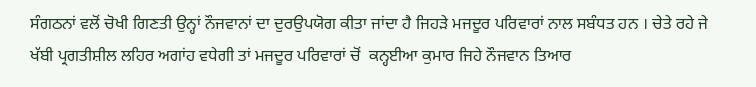ਸੰਗਠਨਾਂ ਵਲੋਂ ਚੋਖੀ ਗਿਣਤੀ ਉਨ੍ਹਾਂ ਨੌਜਵਾਨਾਂ ਦਾ ਦੁਰਉਪਯੋਗ ਕੀਤਾ ਜਾਂਦਾ ਹੈ ਜਿਹੜੇ ਮਜਦੂਰ ਪਰਿਵਾਰਾਂ ਨਾਲ ਸਬੰਧਤ ਹਨ । ਚੇਤੇ ਰਹੇ ਜੇ ਖੱਬੀ ਪ੍ਰਗਤੀਸ਼ੀਲ ਲਹਿਰ ਅਗਾਂਹ ਵਧੇਗੀ ਤਾਂ ਮਜਦੂਰ ਪਰਿਵਾਰਾਂ ਚੋਂ  ਕਨ੍ਹਈਆ ਕੁਮਾਰ ਜਿਹੇ ਨੌਜਵਾਨ ਤਿਆਰ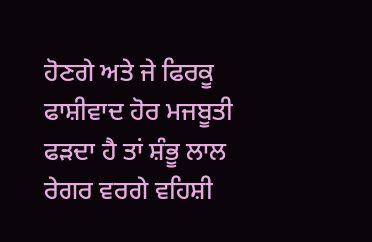ਹੋਣਗੇ ਅਤੇ ਜੇ ਫਿਰਕੂ ਫਾਸ਼ੀਵਾਦ ਹੋਰ ਮਜਬੂਤੀ ਫੜਦਾ ਹੈ ਤਾਂ ਸ਼ੰਭੂ ਲਾਲ ਰੇਗਰ ਵਰਗੇ ਵਹਿਸ਼ੀ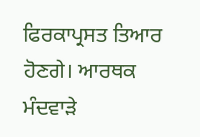ਫਿਰਕਾਪ੍ਰਸਤ ਤਿਆਰ ਹੋਣਗੇ। ਆਰਥਕ ਮੰਦਵਾੜੇ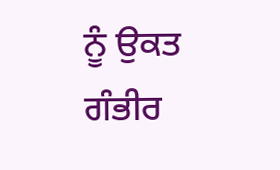ਨੂੰ ਉਕਤ ਗੰਭੀਰ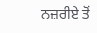ਨਜ਼ਰੀਏ ਤੋਂ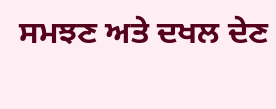ਸਮਝਣ ਅਤੇ ਦਖਲ ਦੇਣ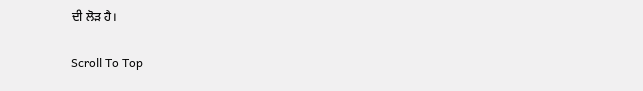ਦੀ ਲੋੜ ਹੈ।

Scroll To Top